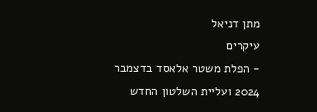מתן דניאל
עיקרים
- הפלת משטר אלאסד בדצמבר 2024 ועליית השלטון החדש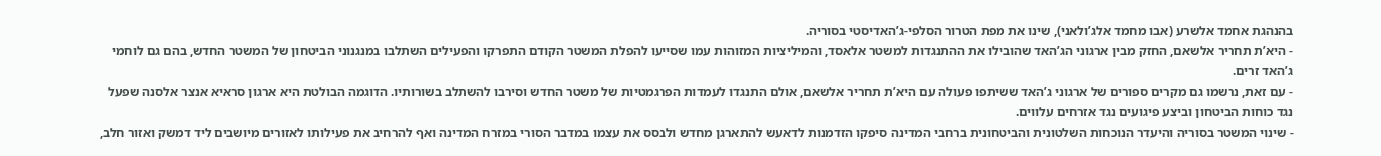בהנהגת אחמד אלשרע (אבו מחמד אלג’ולאני), שינו את מפת הטרור הסלפי-ג’האדיסטי בסוריה.
- היא’ת תחריר אלשאם, החזק מבין ארגוני הג’האד שהובילו את ההתנגדות למשטר אלאסד, והמיליציות המזוהות עמו שסייעו להפלת המשטר הקודם התפרקו והפעילים השתלבו במנגנוני הביטחון של המשטר החדש, בהם גם לוחמי ג’האד זרים.
- עם זאת, נרשמו גם מקרים ספורים של ארגוני ג’האד ששיתפו פעולה עם היא’ת תחריר אלשאם, אולם התנגדו לעמדות הפרגמטיות של משטר החדש וסירבו להשתלב בשורותיו. הדוגמה הבולטת היא ארגון סראיא אנצר אלסנה שפעל נגד כוחות הביטחון וביצע פיגועים נגד אזרחים עלווים.
- שינוי המשטר בסוריה והיעדר הנוכחות השלטונית והביטחונית ברחבי המדינה סיפקו הזדמנות לדאעש להתארגן מחדש ולבסס את עצמו במדבר הסורי במזרח המדינה ואף להרחיב את פעילותו לאזורים מיושבים ליד דמשק ואזור חלב,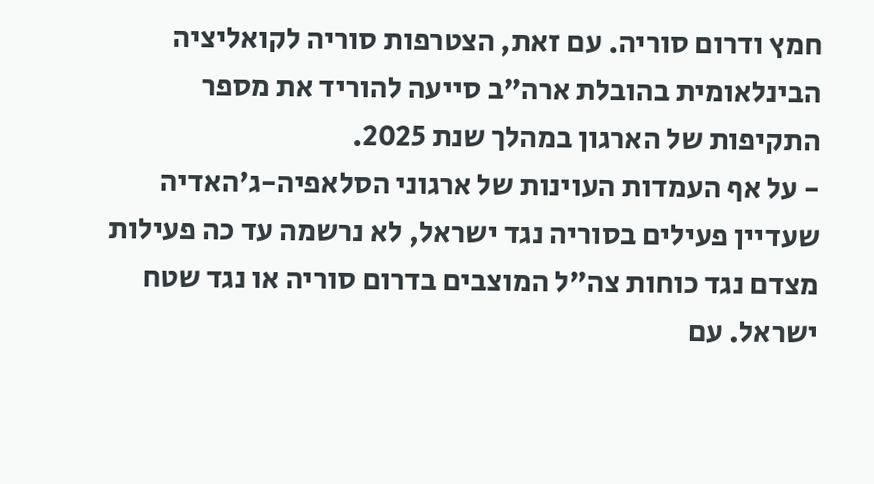חמץ ודרום סוריה. עם זאת, הצטרפות סוריה לקואליציה הבינלאומית בהובלת ארה”ב סייעה להוריד את מספר התקיפות של הארגון במהלך שנת 2025.
- על אף העמדות העוינות של ארגוני הסלאפיה-ג’האדיה שעדיין פעילים בסוריה נגד ישראל, לא נרשמה עד כה פעילות מצדם נגד כוחות צה”ל המוצבים בדרום סוריה או נגד שטח ישראל. עם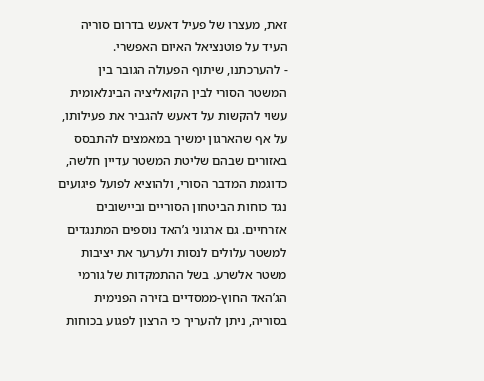זאת, מעצרו של פעיל דאעש בדרום סוריה העיד על פוטנציאל האיום האפשרי.
- להערכתנו, שיתוף הפעולה הגובר בין המשטר הסורי לבין הקואליציה הבינלאומית עשוי להקשות על דאעש להגביר את פעילותו, על אף שהארגון ימשיך במאמצים להתבסס באזורים שבהם שליטת המשטר עדיין חלשה, כדוגמת המדבר הסורי, ולהוציא לפועל פיגועים נגד כוחות הביטחון הסוריים וביישובים אזרחיים. גם ארגוני ג’האד נוספים המתנגדים למשטר עלולים לנסות ולערער את יציבות משטר אלשרע. בשל ההתמקדות של גורמי הג’האד החוץ-ממסדיים בזירה הפנימית בסוריה, ניתן להעריך כי הרצון לפגוע בכוחות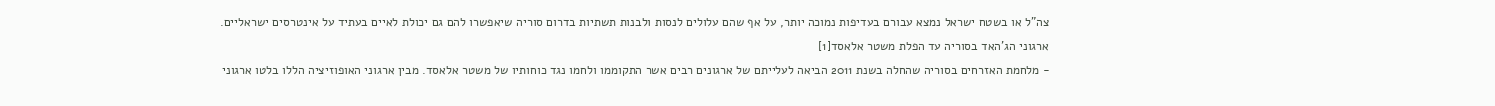צה”ל או בשטח ישראל נמצא עבורם בעדיפות נמוכה יותר, על אף שהם עלולים לנסות ולבנות תשתיות בדרום סוריה שיאפשרו להם גם יכולת לאיים בעתיד על אינטרסים ישראליים.
ארגוני הג’האד בסוריה עד הפלת משטר אלאסד[1]
- מלחמת האזרחים בסוריה שהחלה בשנת 2011 הביאה לעלייתם של ארגונים רבים אשר התקוממו ולחמו נגד כוחותיו של משטר אלאסד. מבין ארגוני האופוזיציה הללו בלטו ארגוני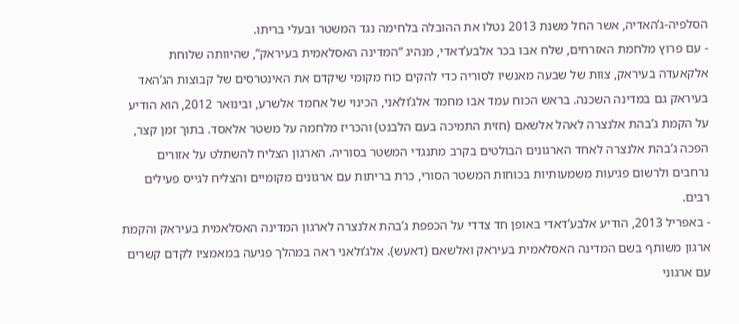הסלפיה-ג’האדיה, אשר החל משנת 2013 נטלו את ההובלה בלחימה נגד המשטר ובעלי בריתו.
- עם פרוץ מלחמת האזרחים, שלח אבו בכר אלבע’דאדי, מנהיג “המדינה האסלאמית בעיראק”, שהיוותה שלוחת אלקאעדה בעיראק, צוות של שבעה מאנשיו לסוריה כדי להקים כוח מקומי שיקדם את האינטרסים של קבוצות הג’האד בעיראק גם במדינה השכנה. בראש הכוח עמד אבו מחמד אלג’ולאני, הכינוי של אחמד אלשרע, ובינואר 2012, הוא הודיע על הקמת ג’בהת אלנצרה לאהל אלשאם (חזית התמיכה בעם הלבנט) והכריז מלחמה על משטר אלאסד. בתוך זמן קצר, הפכה ג’בהת אלנצרה לאחד הארגונים הבולטים בקרב מתנגדי המשטר בסוריה. הארגון הצליח להשתלט על אזורים נרחבים ולרשום פגיעות משמעותיות בכוחות המשטר הסורי, כרת בריתות עם ארגונים מקומיים והצליח לגייס פעילים רבים.
- באפריל 2013, הודיע אלבע’דאדי באופן חד צדדי על הכפפת ג’בהת אלנצרה לארגון המדינה האסלאמית בעיראק והקמת ארגון משותף בשם המדינה האסלאמית בעיראק ואלשאם (דאעש). אלג’ולאני ראה במהלך פגיעה במאמציו לקדם קשרים עם ארגוני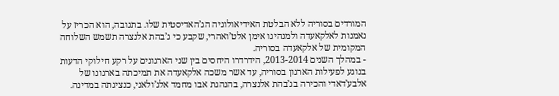המורדים בסוריה ללא הבלטת האידיאולוגיה הג’האדיסטית שלו. בתגובה, הוא הכריז על נאמנות לאלקאעדה ולמנהיגו אימן אלט’ואהרי, שקבע כי ג’בהת אלנצרה תשמש השלוחה המקומית של אלקאעדה בסוריה.
- במהלך השנים 2013-2014, הידרדרו היחסים בין שני הארגונים על רקע חילוקי הדעות בנוגע לפעילות הארגון בסוריה, עד אשר משכה אלקאעדה את תמיכתה בארגונו של אלבע’דאדי והכירה בג’בהת אלנצרה, בהנהגת אבו מחמד אלג’ולאני, כנציגתה במדינה.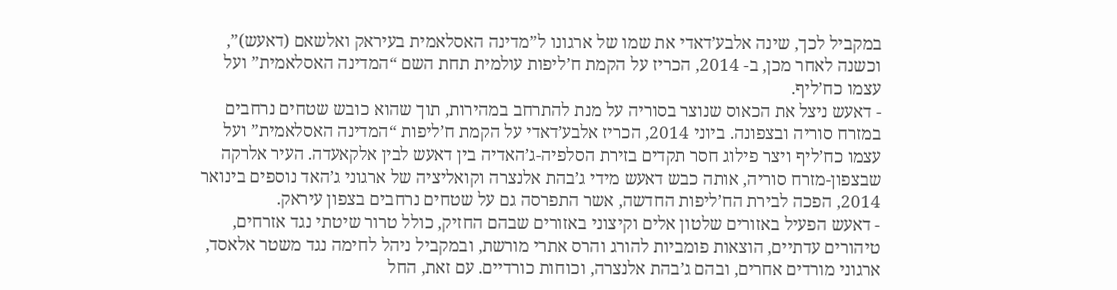במקביל לכך, שינה אלבע’דאדי את שמו של ארגונו ל”מדינה האסלאמית בעיראק ואלשאם (דאעש)”, וכשנה לאחר מכן, ב- 2014, הכריז על הקמת ח’ליפות עולמית תחת השם “המדינה האסלאמית” ועל עצמו כח’ליף.
- דאעש ניצל את הכאוס שנוצר בסוריה על מנת להתרחב במהירות, תוך שהוא כובש שטחים נרחבים במזרח סוריה ובצפונה. ביוני 2014, הכריז אלבע’דאדי על הקמת ח’ליפות “המדינה האסלאמית” ועל עצמו כח’ליף ויצר פילוג חסר תקדים בזירת הסלפיה-ג’האדיה בין דאעש לבין אלקאעדה. העיר אלרקה שבצפון-מזרח סוריה, אותה כבש דאעש מידי ג’בהת אלנצרה וקואליציה של ארגוני ג’האד נוספים בינואר 2014, הפכה לבירת הח’ליפות החדשה, אשר התפרסה גם על שטחים נרחבים בצפון עיראק.
- דאעש הפעיל באזורים שלטון אלים וקיצוני באזורים שבהם החזיק, כולל טרור שיטתי נגד אזרחים, טיהורים עדתיים, הוצאות פומביות להורג והרס אתרי מורשת, ובמקביל ניהל לחימה נגד משטר אלאסד, ארגוני מורדים אחרים, ובהם ג’בהת אלנצרה, וכוחות כורדיים. עם זאת, החל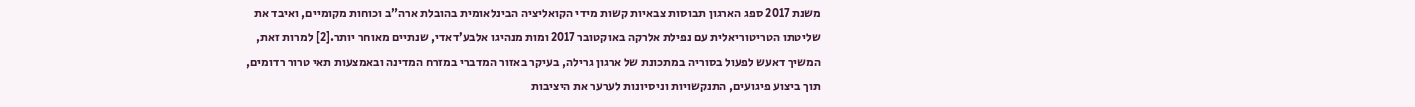משנת 2017 ספג הארגון תבוסות צבאיות קשות מידי הקואליציה הבינלאומית בהובלת ארה”ב וכוחות מקומיים, ואיבד את שליטתו הטריטוריאלית עם נפילת אלרקה באוקטובר 2017 ומות מנהיגו אלבע’דאדי, שנתיים מאוחר יותר.[2] למרות זאת, המשיך דאעש לפעול בסוריה במתכונת של ארגון גרילה, בעיקר באזור המדברי במזרח המדינה ובאמצעות תאי טרור רדומים, תוך ביצוע פיגועים, התנקשויות וניסיונות לערער את היציבות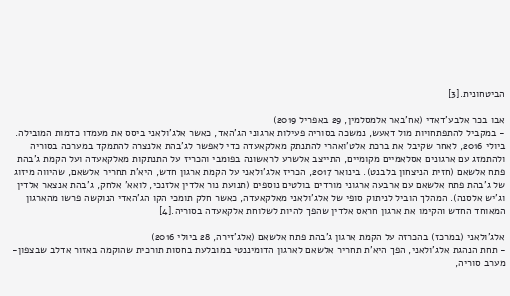הביטחונית.[3]

אבו בכר אלבע’דאדי (אח’באר אלמסלמין, 29 באפריל 2019)
- במקביל להתפתחויות מול דאעש, נמשכה בסוריה פעילות ארגוני הג’האד, כאשר אלג’ולאני ביסס את מעמדו כדמות המובילה. ביולי 2016, לאחר שקיבל את ברכת אלט’ואהרי להתנתק מאלקאעדה כדי לאפשר לג’בהת אלנצרה להתמקד במערכה בסוריה ולהתמזג עם ארגונים אסלאמיים מקומיים, התייצב אלשרע לראשונה בפומבי והכריז על התנתקות מאלקאעדה ועל הקמת ג’בהת פתח אלשאם (חזית הניצחון בלבנט). בינואר 2017, הכריז אלג’ולאני על הקמת ארגון חדש, היא’ת תחריר אלשאם, שהיווה מיזוג של ג’בהת פתח אלשאם עם ארבעה ארגוני מורדים בולטים נוספים (תנועת נור אלדין אלזנכי, לואא’ אלחק, ג’בהת אנצאר אלדין וג’יש אלסנה). המהלך הוביל לניתוק סופי של אלג’ולאני מאלקאעדה, כאשר חלק תומכי הקו הג’האדי הנוקשה פרשו מהארגון המאוחד החדש והקימו את ארגון חראס אלדין שהפך להיות לשלוחת אלקאעדה בסוריה.[4]

אלג’ולאני (במרכז) בהכרזה על הקמת ארגון ג’בהת פתח אלשאם (אלג’זירה, 28 ביולי 2016)
- תחת הנהגת אלג’ולאני, הפך היא’ת תחריר אלשאם לארגון הדומיננטי במובלעת בחסות תורכית שהוקמה באזור אדלב שבצפון-מערב סוריה,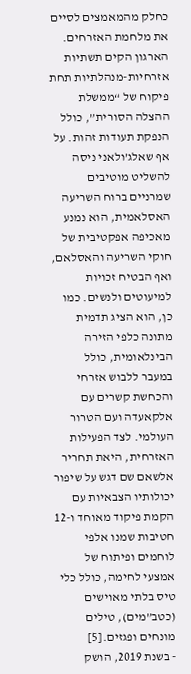כחלק מהמאמצים לסיים את מלחמת האזרחים. הארגון הקים תשתיות אזרחיות-מנהלתיות תחת פיקוח של “ממשלת ההצלה הסורית”, כולל הנפקת תעודות זהות. על אף שאלג’ולאני ניסה להשליט מוטיבים שמרניים ברוח השריעה האסלאמית, הוא נמנע מאכיפה אפקטיבית של חוקי השריעה והאסלאם, ואף הבטיח זכויות למיעוטים ולנשים. כמו כן, הוא הציג תדמית מתונה כלפי הזירה הבינלאומית, כולל במעבר ללבוש אזרחי והכחשת קשרים עם אלקאעדה ועם הטרור העולמי. לצד הפעילות האזרחית, היאת תחריר אלשאם שם דגש על שיפור יכולותיו הצבאיות עם הקמת פיקוד מאוחד ו-12 חטיבות שמנו אלפי לוחמים ופיתוח של אמצעי לחימה, כולל כלי טיס בלתי מאוישים (כטב”מים), טילים מונחים ופגזים.[5]
- בשנת 2019, הושק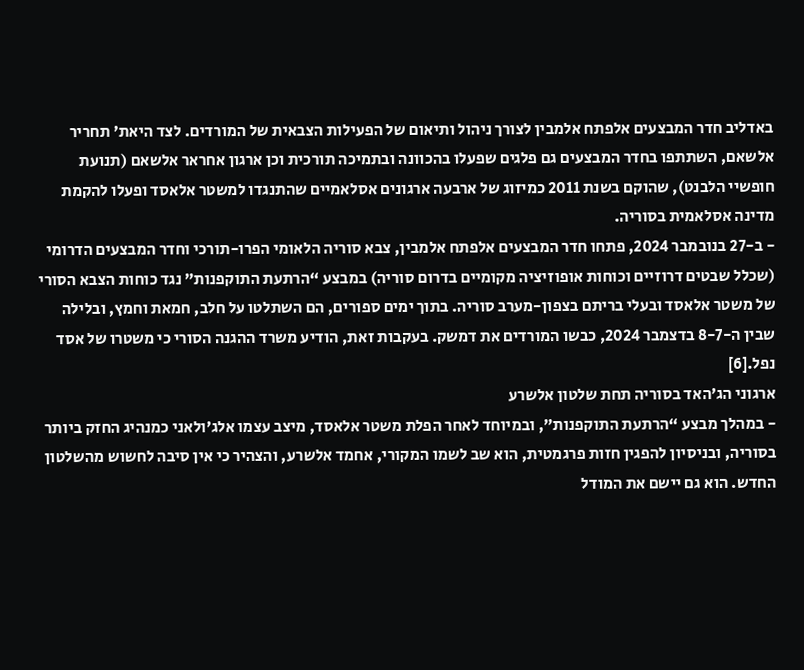באדליב חדר המבצעים אלפתח אלמבין לצורך ניהול ותיאום של הפעילות הצבאית של המורדים. לצד היאת’ תחריר אלשאם, השתתפו בחדר המבצעים גם פלגים שפעלו בהכוונה ובתמיכה תורכית וכן ארגון אחראר אלשאם (תנועת חופשיי הלבנט), שהוקם בשנת 2011 כמיזוג של ארבעה ארגונים אסלאמיים שהתנגדו למשטר אלאסד ופעלו להקמת מדינה אסלאמית בסוריה.
- ב-27 בנובמבר 2024, פתחו חדר המבצעים אלפתח אלמבין, צבא סוריה הלאומי הפרו-תורכי וחדר המבצעים הדרומי (שכלל שבטים דרוזיים וכוחות אופוזיציה מקומיים בדרום סוריה) במבצע “הרתעת התוקפנות” נגד כוחות הצבא הסורי של משטר אלאסד ובעלי בריתם בצפון-מערב סוריה. בתוך ימים ספורים, הם השתלטו על חלב, חמאת וחמץ, ובלילה שבין ה-8-7 בדצמבר 2024, כבשו המורדים את דמשק. בעקבות זאת, הודיע משרד ההגנה הסורי כי משטרו של אסד נפל.[6]
ארגוני הג’האד בסוריה תחת שלטון אלשרע
- במהלך מבצע “הרתעת התוקפנות”, ובמיוחד לאחר הפלת משטר אלאסד, מיצב עצמו אלג’ולאני כמנהיג החזק ביותר בסוריה, ובניסיון להפגין חזות פרגמטית, הוא שב לשמו המקורי, אחמד אלשרע, והצהיר כי אין סיבה לחשוש מהשלטון החדש. הוא גם יישם את המודל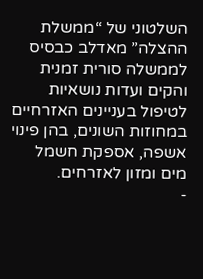השלטוני של “ממשלת ההצלה” מאדלב כבסיס לממשלה סורית זמנית והקים ועדות נושאיות לטיפול בעניינים האזרחיים במחוזות השונים, בהן פינוי אשפה, אספקת חשמל מים ומזון לאזרחים.
-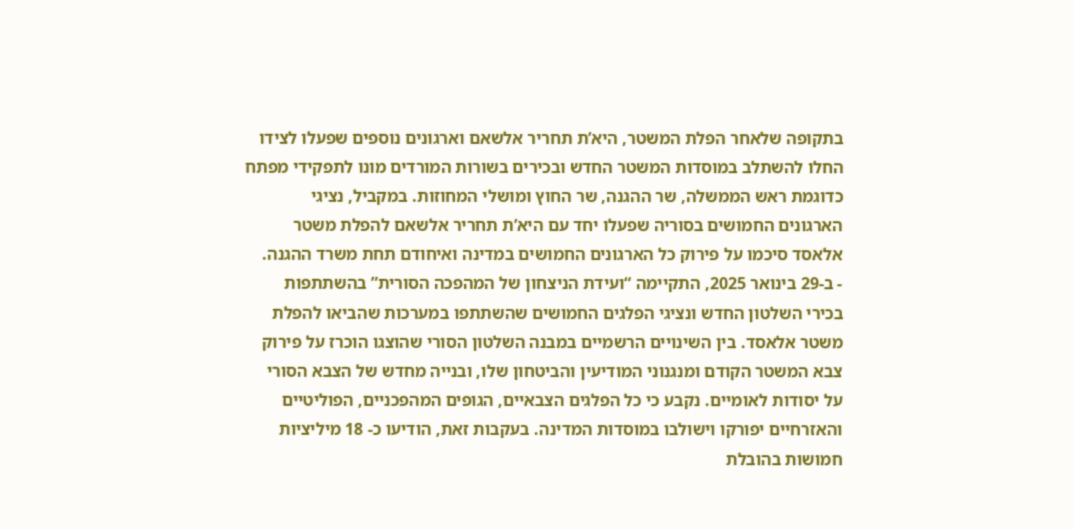בתקופה שלאחר הפלת המשטר, היא’ת תחריר אלשאם וארגונים נוספים שפעלו לצידו החלו להשתלב במוסדות המשטר החדש ובכירים בשורות המורדים מונו לתפקידי מפתח כדוגמת ראש הממשלה, שר ההגנה, שר החוץ ומושלי המחוזות. במקביל, נציגי הארגונים החמושים בסוריה שפעלו יחד עם היא’ת תחריר אלשאם להפלת משטר אלאסד סיכמו על פירוק כל הארגונים החמושים במדינה ואיחודם תחת משרד ההגנה.
- ב-29 בינואר 2025, התקיימה “ועידת הניצחון של המהפכה הסורית” בהשתתפות בכירי השלטון החדש ונציגי הפלגים החמושים שהשתתפו במערכות שהביאו להפלת משטר אלאסד. בין השינויים הרשמיים במבנה השלטון הסורי שהוצגו הוכרז על פירוק צבא המשטר הקודם ומנגנוני המודיעין והביטחון שלו, ובנייה מחדש של הצבא הסורי על יסודות לאומיים. נקבע כי כל הפלגים הצבאיים, הגופים המהפכניים, הפוליטיים והאזרחיים יפורקו וישולבו במוסדות המדינה. בעקבות זאת, הודיעו כ- 18 מיליציות חמושות בהובלת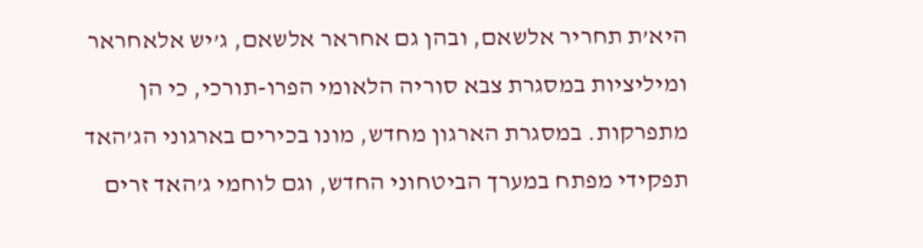היא’ת תחריר אלשאם, ובהן גם אחראר אלשאם, ג’יש אלאחראר ומיליציות במסגרת צבא סוריה הלאומי הפרו-תורכי, כי הן מתפרקות. במסגרת הארגון מחדש, מונו בכירים בארגוני הג’האד תפקידי מפתח במערך הביטחוני החדש, וגם לוחמי ג’האד זרים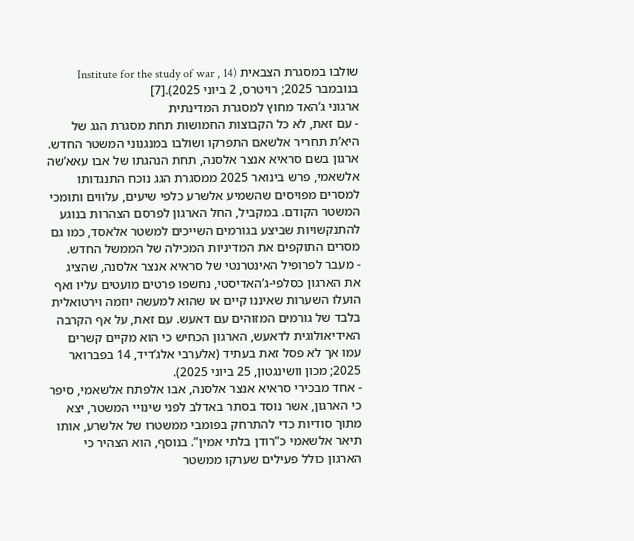שולבו במסגרת הצבאית (Institute for the study of war , 14 בנובמבר 2025; רויטרס, 2 ביוני 2025).[7]
ארגוני ג’האד מחוץ למסגרת המדינתית
- עם זאת, לא כל הקבוצות החמושות תחת מסגרת הגג של היא’ת תחריר אלשאם התפרקו ושולבו במנגנוני המשטר החדש. ארגון בשם סראיא אנצר אלסנה, תחת הנהגתו של אבו עאא’שה אלשאמי, פרש בינואר 2025 ממסגרת הגג נוכח התנגדותו למסרים מפויסים שהשמיע אלשרע כלפי שיעים, עלווים ותומכי המשטר הקודם. במקביל, החל הארגון לפרסם הצהרות בנוגע להתנקשויות שביצע בגורמים השייכים למשטר אלאסד, כמו גם מסרים התוקפים את המדיניות המכילה של הממשל החדש.
- מעבר לפרופיל האינטרנטי של סראיא אנצר אלסנה, שהציג את הארגון כסלפי-ג’האדיסטי, נחשפו פרטים מועטים עליו ואף הועלו השערות שאיננו קיים או שהוא למעשה יוזמה וירטואלית בלבד של גורמים המזוהים עם דאעש. עם זאת, על אף הקרבה האידיאולוגית לדאעש, הארגון הכחיש כי הוא מקיים קשרים עמו אך לא פסל זאת בעתיד (אלערבי אלג’דיד, 14 בפברואר 2025; מכון וושינגטון, 25 ביוני 2025).
- אחד מבכירי סראיא אנצר אלסנה, אבו אלפתח אלשאמי, סיפר כי הארגון, אשר נוסד בסתר באדלב לפני שינויי המשטר, יצא מתוך סודיות כדי להתרחק בפומבי ממשטרו של אלשרע, אותו תיאר אלשאמי כ”רודן בלתי אמין”. בנוסף, הוא הצהיר כי הארגון כולל פעילים שערקו ממשטר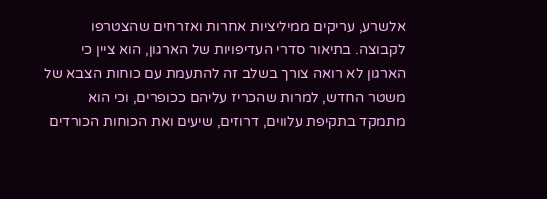אלשרע, עריקים ממיליציות אחרות ואזרחים שהצטרפו לקבוצה. בתיאור סדרי העדיפויות של הארגון, הוא ציין כי הארגון לא רואה צורך בשלב זה להתעמת עם כוחות הצבא של משטר החדש, למרות שהכריז עליהם ככופרים, וכי הוא מתמקד בתקיפת עלווים, דרוזים, שיעים ואת הכוחות הכורדים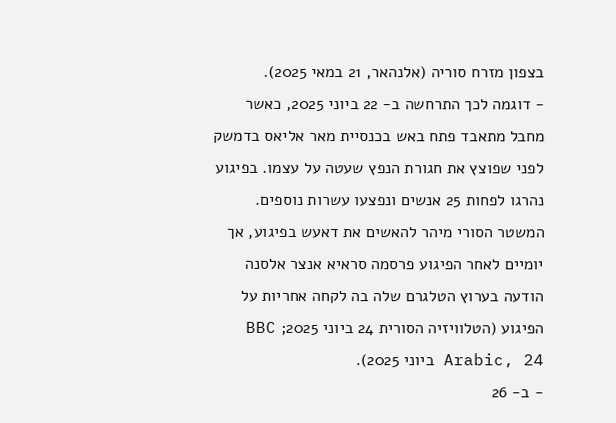בצפון מזרח סוריה (אלנהאר, 21 במאי 2025).
- דוגמה לכך התרחשה ב- 22 ביוני 2025, כאשר מחבל מתאבד פתח באש בכנסיית מאר אליאס בדמשק לפני שפוצץ את חגורת הנפץ שעטה על עצמו. בפיגוע נהרגו לפחות 25 אנשים ונפצעו עשרות נוספים. המשטר הסורי מיהר להאשים את דאעש בפיגוע, אך יומיים לאחר הפיגוע פרסמה סראיא אנצר אלסנה הודעה בערוץ הטלגרם שלה בה לקחה אחריות על הפיגוע (הטלוויזיה הסורית 24 ביוני 2025; BBC Arabic, 24 ביוני 2025).
- ב- 26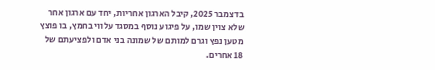בדצמבר 2025, קיבל הארגון אחריות, יחד עם ארגון אחר שלא צוין שמו, על פיגוע נוסף במסגד עלווי בחמץ, בו פוצץ מטען נפץ וגרם למותם של שמונה בני אדם ולפציעתם של 18 אחרים.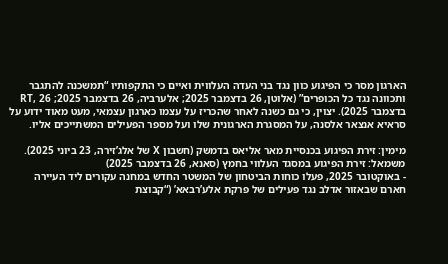הארגון מסר כי הפיגוע כוון נגד בני העדה העלווית ואיים כי התקפותיו “תמשכנה להתגבר ותכוונה נגד כל הכופרים” (אלוטן, 26 בדצמבר 2025; אלערביה, 26 בדצמבר 2025; RT, 26 בדצמבר 2025). יצוין, כי גם כשנה לאחר שהכריז על עצמו כארגון עצמאי, מעט מאוד ידוע על סראיא אנצאר אלסנה, על המסגרת הארגונית שלו ועל מספר הפעילים המשתייכים אליו.

מימין: זירת הפיגוע בכנסיית מאר אליאס בדמשק (חשבון X של אלג’זירה, 23 ביוני 2025).
משמאל: זירת הפיגוע במסגד העלווי בחמץ (סאנא, 26 בדצמבר 2025)
- באוקטובר 2025, פעלו כוחות הביטחון של המשטר החדש במחנה עקורים ליד העיירה חארם שבאזור אדלב נגד פעילים של פרקת אלע’רבאא’ (“קבוצת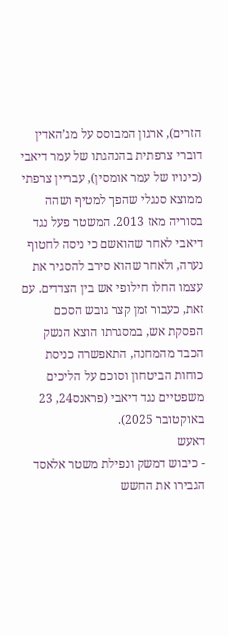הזרים), ארגון המבוסס על מג’האדין דוברי צרפתית בהנהגתו של עמר דיאבי (כינויו של עמר אומסין), עבריין צרפתי ממוצא סנגלי שהפך למטיף ושהה בסוריה מאז 2013. המשטר פעל נגד דיאבי לאחר שהואשם כי ניסה לחטוף נערה, ולאחר שהוא סירב להסגיר את עצמו החלו חילופי אש בין הצדדים. עם זאת, כעבור זמן קצר גובש הסכם הפסקת אש, במסגרתו הוצא הנשק הכבד מהמחנה, התאפשרה כניסת כוחות הביטחון וסוכם על הליכים משפטיים נגד דיאבי (פראנס24, 23 באוקטובר 2025).
דאעש
- כיבוש דמשק ונפילת משטר אלאסד הגבירו את החשש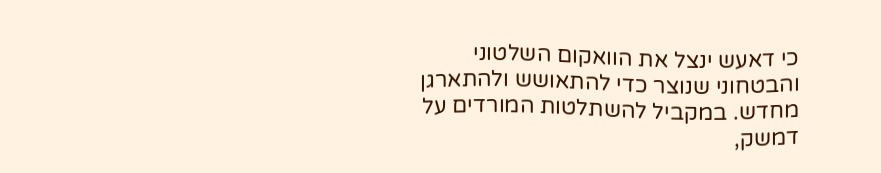כי דאעש ינצל את הוואקום השלטוני והבטחוני שנוצר כדי להתאושש ולהתארגן מחדש. במקביל להשתלטות המורדים על דמשק,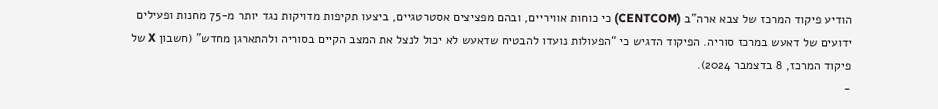הודיע פיקוד המרכז של צבא ארה”ב (CENTCOM) כי כוחות אוויריים, ובהם מפציצים אסטרטגיים, ביצעו תקיפות מדויקות נגד יותר מ-75 מחנות ופעילים ידועים של דאעש במרכז סוריה. הפיקוד הדגיש כי “הפעולות נועדו להבטיח שדאעש לא יכול לנצל את המצב הקיים בסוריה ולהתארגן מחדש” (חשבון X של פיקוד המרכז, 8 בדצמבר 2024).
-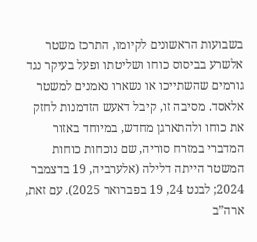בשבועות הראשונים לקיומו, התרכז משטר אלשרע בביסוס כוחו ושליטתו ופעל בעיקר נגד גורמים שהשתייכו או נשארו נאמנים למשטר אלאסד. מסיבה זו, קיבל דאעש הזדמנות לחזק את כוחו ולהתארגן מחדש, במיוחד באזור המדברי במזרח סוריה, שם נוכחות כוחות המשטר הייתה דלילה (אלערביה, 19 בדצמבר 2024; לבנט 24, 19 בפברואר 2025). עם זאת, ארה”ב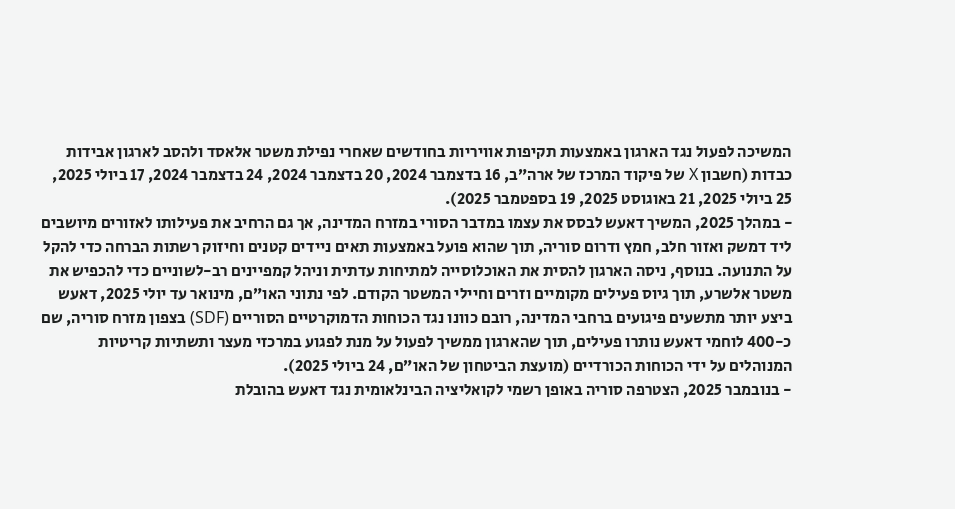המשיכה לפעול נגד הארגון באמצעות תקיפות אוויריות בחודשים שאחרי נפילת משטר אלאסד ולהסב לארגון אבידות כבדות (חשבון X של פיקוד המרכז של ארה”ב, 16 בדצמבר 2024, 20 בדצמבר 2024, 24 בדצמבר 2024, 17 ביולי 2025, 25 ביולי 2025, 21 באוגוסט 2025, 19 בספטמבר 2025).
- במהלך 2025, המשיך דאעש לבסס את עצמו במדבר הסורי במזרח המדינה, אך גם הרחיב את פעילותו לאזורים מיושבים ליד דמשק ואזור חלב, חמץ ודרום סוריה, תוך שהוא פועל באמצעות תאים ניידים קטנים וחיזוק רשתות הברחה כדי להקל על התנועה. בנוסף, ניסה הארגון להסית את האוכלוסייה למתיחות עדתית וניהל קמפיינים רב-לשוניים כדי להכפיש את משטר אלשרע, תוך גיוס פעילים מקומיים וזרים וחיילי המשטר הקודם. לפי נתוני האו”ם, מינואר עד יולי 2025, דאעש ביצע יותר מתשעים פיגועים ברחבי המדינה, רובם כוונו נגד הכוחות הדמוקרטיים הסוריים (SDF) בצפון מזרח סוריה, שם כ-400 לוחמי דאעש נותרו פעילים, תוך שהארגון ממשיך לפעול על מנת לפגוע במרכזי מעצר ותשתיות קריטיות המנוהלים על ידי הכוחות הכורדיים (מועצת הביטחון של האו”ם, 24 ביולי 2025).
- בנובמבר 2025, הצטרפה סוריה באופן רשמי לקואליציה הבינלאומית נגד דאעש בהובלת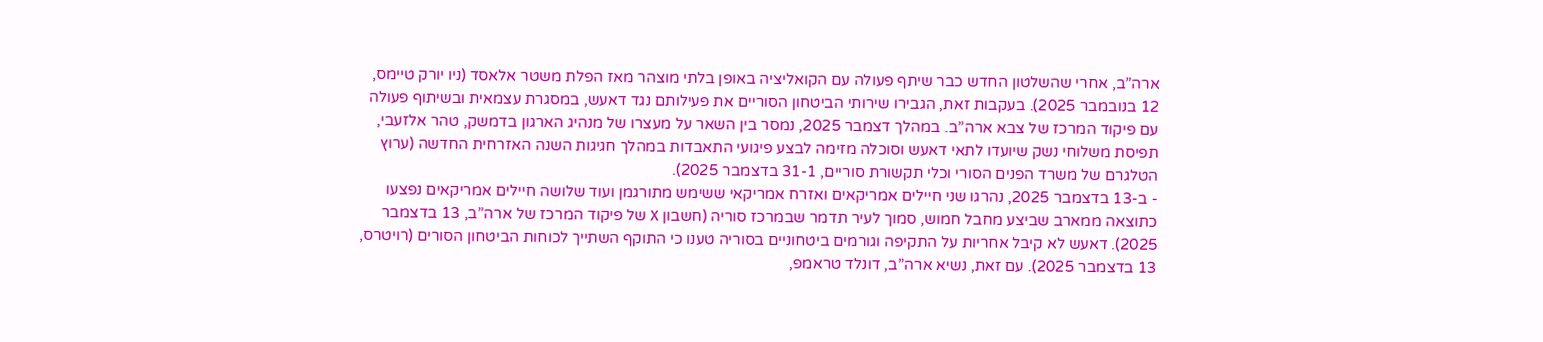ארה”ב, אחרי שהשלטון החדש כבר שיתף פעולה עם הקואליציה באופן בלתי מוצהר מאז הפלת משטר אלאסד (ניו יורק טיימס, 12 בנובמבר 2025). בעקבות זאת, הגבירו שירותי הביטחון הסוריים את פעילותם נגד דאעש, במסגרת עצמאית ובשיתוף פעולה עם פיקוד המרכז של צבא ארה”ב. במהלך דצמבר 2025, נמסר בין השאר על מעצרו של מנהיג הארגון בדמשק, טהר אלזעבי, תפיסת משלוחי נשק שיועדו לתאי דאעש וסוכלה מזימה לבצע פיגועי התאבדות במהלך חגיגות השנה האזרחית החדשה (ערוץ הטלגרם של משרד הפנים הסורי וכלי תקשורת סוריים, 31-1 בדצמבר 2025).
- ב-13 בדצמבר 2025, נהרגו שני חיילים אמריקאים ואזרח אמריקאי ששימש מתורגמן ועוד שלושה חיילים אמריקאים נפצעו כתוצאה ממארב שביצע מחבל חמוש, סמוך לעיר תדמר שבמרכז סוריה (חשבון X של פיקוד המרכז של ארה”ב, 13 בדצמבר 2025). דאעש לא קיבל אחריות על התקיפה וגורמים ביטחוניים בסוריה טענו כי התוקף השתייך לכוחות הביטחון הסורים (רויטרס, 13 בדצמבר 2025). עם זאת, נשיא ארה”ב, דונלד טראמפ,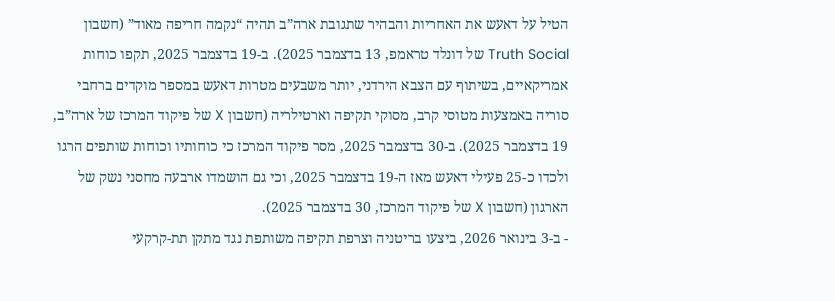הטיל על דאעש את האחריות והבהיר שתגובת ארה”ב תהיה “נקמה חריפה מאוד” (חשבון Truth Social של דונלד טראמפ, 13 בדצמבר 2025). ב-19 בדצמבר 2025, תקפו כוחות אמריקאיים, בשיתוף עם הצבא הירדני, יותר משבעים מטרות דאעש במספר מוקדים ברחבי סוריה באמצעות מטוסי קרב, מסוקי תקיפה וארטילריה (חשבון X של פיקוד המרכז של ארה”ב, 19 בדצמבר 2025). ב-30 בדצמבר 2025, מסר פיקוד המרכז כי כוחותיו וכוחות שותפים הרגו ולכדו כ-25 פעילי דאעש מאז ה-19 בדצמבר 2025, וכי גם הושמדו ארבעה מחסני נשק של הארגון (חשבון X של פיקוד המרכז, 30 בדצמבר 2025).
- ב-3 בינואר 2026, ביצעו בריטניה וצרפת תקיפה משותפת נגד מתקן תת-קרקעי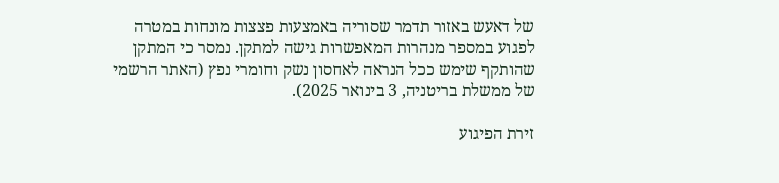של דאעש באזור תדמר שסוריה באמצעות פצצות מונחות במטרה לפגוע במספר מנהרות המאפשרות גישה למתקן. נמסר כי המתקן שהותקף שימש ככל הנראה לאחסון נשק וחומרי נפץ (האתר הרשמי של ממשלת בריטניה, 3 בינואר 2025).

זירת הפיגוע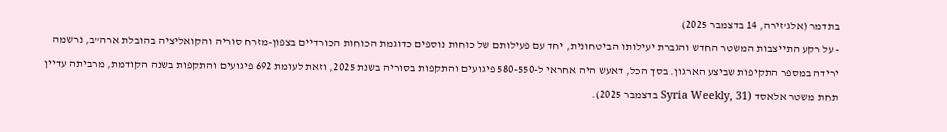בתדמר (אלג’זירה, 14 בדצמבר 2025)
- על רקע התייצבות המשטר החדש והגברת יעילותו הביטחונית, יחד עם פעילותם של כוחות נוספים כדוגמת הכוחות הכורדיים בצפון-מזרח סוריה והקואליציה בהובלת ארה”ב, נרשמה ירידה במספר התקיפות שביצע הארגון. בסך הכל, דאעש היה אחראי ל-580-550 פיגועים והתקפות בסוריה בשנת 2025, וזאת לעומת 692 פיגועים והתקפות בשנה הקודמת, מרביתה עדיין תחת משטר אלאסד (Syria Weekly, 31 בדצמבר 2025).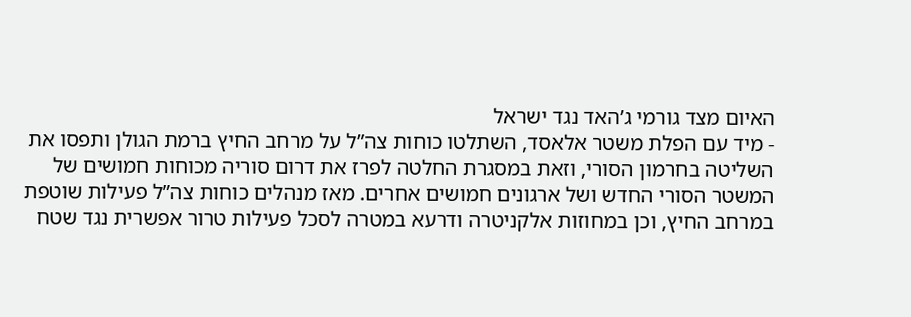האיום מצד גורמי ג’האד נגד ישראל
- מיד עם הפלת משטר אלאסד, השתלטו כוחות צה”ל על מרחב החיץ ברמת הגולן ותפסו את השליטה בחרמון הסורי, וזאת במסגרת החלטה לפרז את דרום סוריה מכוחות חמושים של המשטר הסורי החדש ושל ארגונים חמושים אחרים. מאז מנהלים כוחות צה”ל פעילות שוטפת במרחב החיץ, וכן במחוזות אלקניטרה ודרעא במטרה לסכל פעילות טרור אפשרית נגד שטח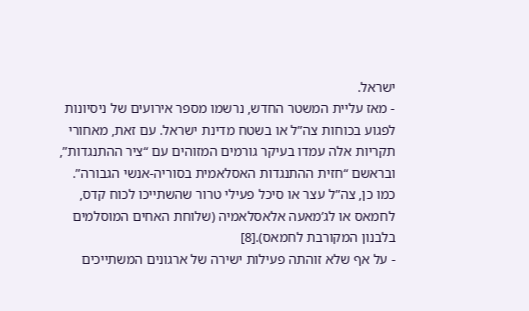ישראל.
- מאז עליית המשטר החדש, נרשמו מספר אירועים של ניסיונות לפגוע בכוחות צה”ל או בשטח מדינת ישראל. עם זאת, מאחורי תקריות אלה עמדו בעיקר גורמים המזוהים עם “ציר ההתנגדות”, ובראשם “חזית ההתנגדות האסלאמית בסוריה-אנשי הגבורה”. כמו כן, צה”ל עצר או סיכל פעילי טרור שהשתייכו לכוח קדס, לחמאס או לג’מאעה אלאסלאמיה (שלוחת האחים המוסלמים בלבנון המקורבת לחמאס).[8]
- על אף שלא זוהתה פעילות ישירה של ארגונים המשתייכים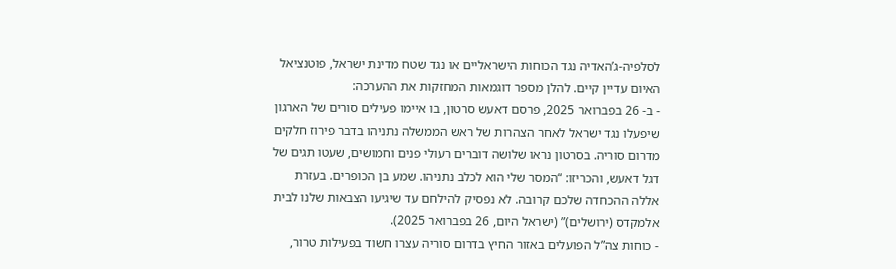לסלפיה-ג’האדיה נגד הכוחות הישראליים או נגד שטח מדינת ישראל, פוטנציאל האיום עדיין קיים. להלן מספר דוגמאות המחזקות את ההערכה:
- ב- 26 בפברואר 2025, פרסם דאעש סרטון, בו איימו פעילים סורים של הארגון שיפעלו נגד ישראל לאחר הצהרות של ראש הממשלה נתניהו בדבר פירוז חלקים מדרום סוריה. בסרטון נראו שלושה דוברים רעולי פנים וחמושים, שעטו תגים של דגל דאעש, והכריזו: “המסר שלי הוא לכלב נתניהו. שמע בן הכופרים. בעזרת אללה ההכחדה שלכם קרובה. לא נפסיק להילחם עד שיגיעו הצבאות שלנו לבית אלמקדס (ירושלים)” (ישראל היום, 26 בפברואר 2025).
- כוחות צה”ל הפועלים באזור החיץ בדרום סוריה עצרו חשוד בפעילות טרור,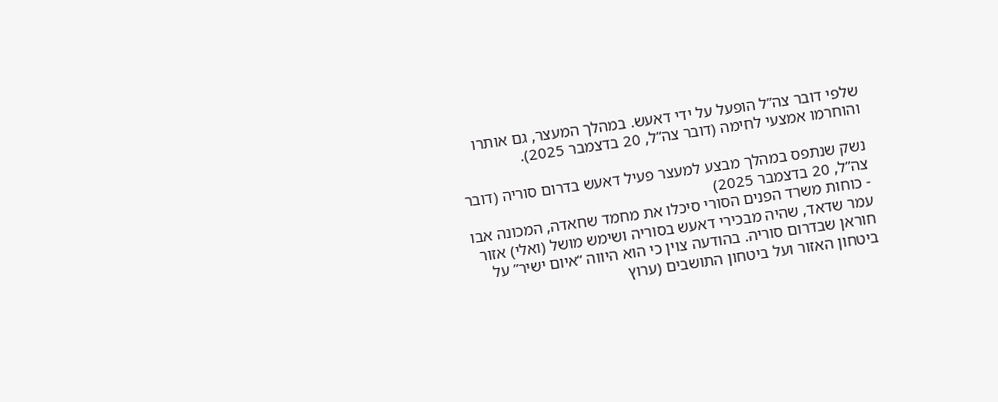שלפי דובר צה”ל הופעל על ידי דאעש. במהלך המעצר, גם אותרו והוחרמו אמצעי לחימה (דובר צה”ל, 20 בדצמבר 2025).

נשק שנתפס במהלך מבצע למעצר פעיל דאעש בדרום סוריה (דובר צה”ל, 20 בדצמבר 2025)
- כוחות משרד הפנים הסורי סיכלו את מחמד שחאדה, המכונה אבו עמר שדאד, שהיה מבכירי דאעש בסוריה ושימש מושל (ואלי) אזור חוראן שבדרום סוריה. בהודעה צוין כי הוא היווה “איום ישיר” על ביטחון האזור ועל ביטחון התושבים (ערוץ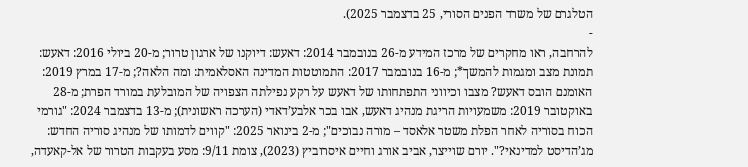הטלגרם של משרד הפנים הסורי, 25 בדצמבר 2025).
-
להרחבה, ראו מחקרים של מרכז המידע מ-26 בנובמבר 2014: דאעש: דיוקנו של ארגון טרור; מ-20 ביולי 2016: דאעש: תמונת מצב ומגמות להמשך*; מ-16 בנובמבר 2017: התמוטטות המדינה האסלאמית: ומה הלאה?; מ-17 במרץ 2019: האומנם הובס דאעש? מצבו וכיווני התפתחותו של דאעש על רקע נפילתה הצפויה של המובלעת במורד הפרת; מ-28 באוקטובר 2019: משמעויות הריגת מנהיג דאעש, אבו בכר אלבע’דאדי (הערכה ראשונית); מ-13 בדצמבר 2024: "גורמי הכוח בסוריה לאחר הפלת משטר אלאסד – מורה נבוכים"; מ-2 בינואר 2025: "קווים לדמותו של מנהיג סוריה החדש: מג’הדיסט למדינאי?". יורם שוייצר, אביב אורג וחיים איסרוביץ (2023), צומת 9/11: מסע בעקבות הטרור של אל-קאעדה,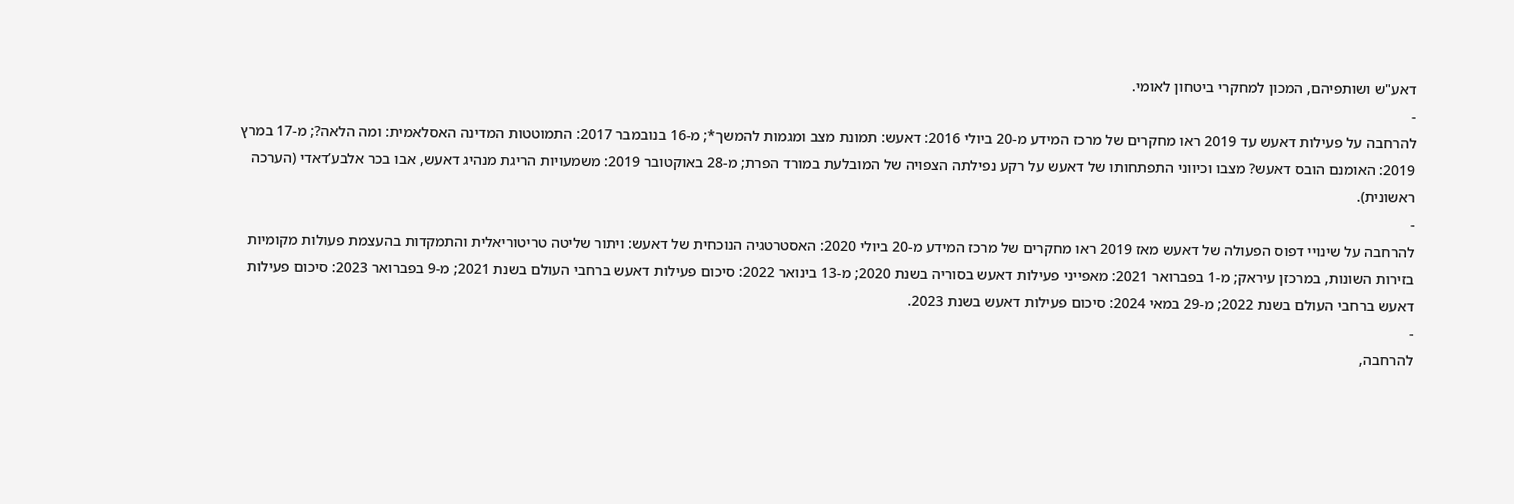דאע"ש ושותפיהם, המכון למחקרי ביטחון לאומי.
-
להרחבה על פעילות דאעש עד 2019 ראו מחקרים של מרכז המידע מ-20 ביולי 2016: דאעש: תמונת מצב ומגמות להמשך*; מ-16 בנובמבר 2017: התמוטטות המדינה האסלאמית: ומה הלאה?; מ-17 במרץ 2019: האומנם הובס דאעש? מצבו וכיווני התפתחותו של דאעש על רקע נפילתה הצפויה של המובלעת במורד הפרת; מ-28 באוקטובר 2019: משמעויות הריגת מנהיג דאעש, אבו בכר אלבע’דאדי (הערכה ראשונית).
-
להרחבה על שינויי דפוס הפעולה של דאעש מאז 2019 ראו מחקרים של מרכז המידע מ-20 ביולי 2020: האסטרטגיה הנוכחית של דאעש: ויתור שליטה טריטוריאלית והתמקדות בהעצמת פעולות מקומיות בזירות השונות, במרכזן עיראק; מ-1 בפברואר 2021: מאפייני פעילות דאעש בסוריה בשנת 2020; מ-13 בינואר 2022: סיכום פעילות דאעש ברחבי העולם בשנת 2021; מ-9 בפברואר 2023: סיכום פעילות דאעש ברחבי העולם בשנת 2022; מ-29 במאי 2024: סיכום פעילות דאעש בשנת 2023.
-
להרחבה,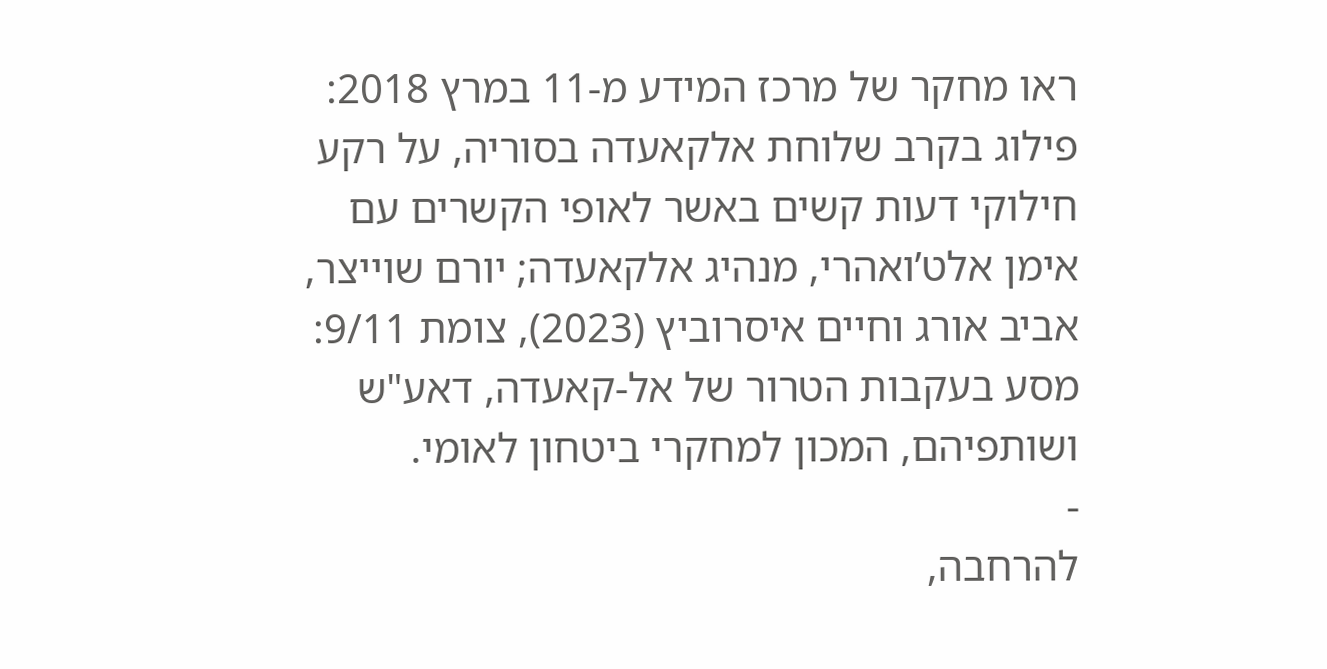ראו מחקר של מרכז המידע מ-11 במרץ 2018: פילוג בקרב שלוחת אלקאעדה בסוריה, על רקע חילוקי דעות קשים באשר לאופי הקשרים עם אימן אלט’ואהרי, מנהיג אלקאעדה; יורם שוייצר, אביב אורג וחיים איסרוביץ (2023), צומת 9/11: מסע בעקבות הטרור של אל-קאעדה, דאע"ש ושותפיהם, המכון למחקרי ביטחון לאומי.
-
להרחבה,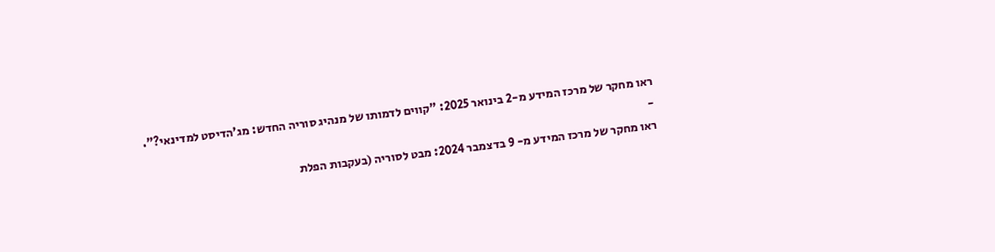ראו מחקר של מרכז המידע מ-2 בינואר 2025: "קווים לדמותו של מנהיג סוריה החדש: מג’הדיסט למדינאי?".
-
ראו מחקר של מרכז המידע מ- 9 בדצמבר 2024: מבט לסוריה (בעקבות הפלת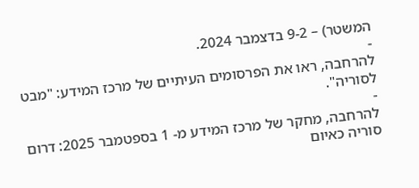המשטר) – 9-2 בדצמבר 2024.
-
להרחבה, ראו את הפרסומים העיתיים של מרכז המידע: "מבט לסוריה".
-
להרחבה, מחקר של מרכז המידע מ- 1 בספטמבר 2025: דרום סוריה כאיום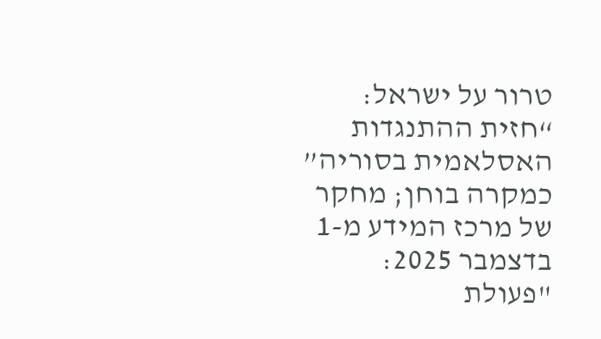טרור על ישראל: “חזית ההתנגדות האסלאמית בסוריה” כמקרה בוחן; מחקר של מרכז המידע מ-1 בדצמבר 2025: "פעולת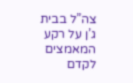צה”ל בבית ג’ן על רקע המאמצים לקדם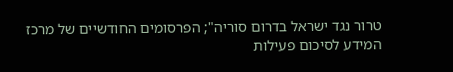טרור נגד ישראל בדרום סוריה"; הפרסומים החודשיים של מרכז המידע לסיכום פעילות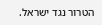הטרור נגד ישראל.